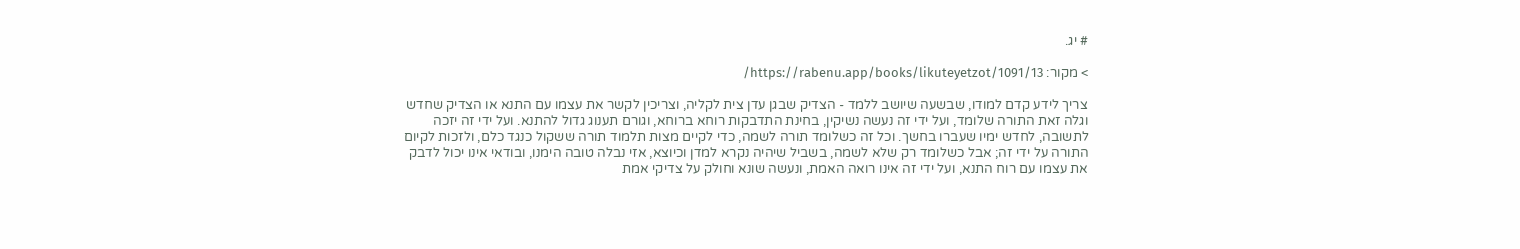# יג.

> מקור: https://rabenu.app/books/likuteyetzot/1091/13/

צריך לידע קדם למודו, שבשעה שיושב ללמד - הצדיק שבגן עדן צית לקליה, וצריכין לקשר את עצמו עם התנא או הצדיק שחדש וגלה זאת התורה שלומד, ועל ידי זה נעשה נשיקין, בחינת התדבקות רוחא ברוחא, וגורם תענוג גדול להתנא. ועל ידי זה יזכה לתשובה, לחדש ימיו שעברו בחשך. וכל זה כשלומד תורה לשמה, כדי לקיים מצות תלמוד תורה ששקול כנגד כלם, ולזכות לקיום התורה על ידי זה; אבל כשלומד רק שלא לשמה, בשביל שיהיה נקרא למדן וכיוצא, אזי נבלה טובה הימנו, ובודאי אינו יכול לדבק את עצמו עם רוח התנא, ועל ידי זה אינו רואה האמת, ונעשה שונא וחולק על צדיקי אמת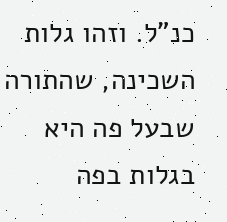כנ”ל. וזהו גלות השכינה, שהתורה שבעל פה היא בגלות בפה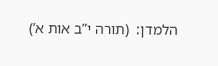הלמדן:  (תורה י”ב אות א’)